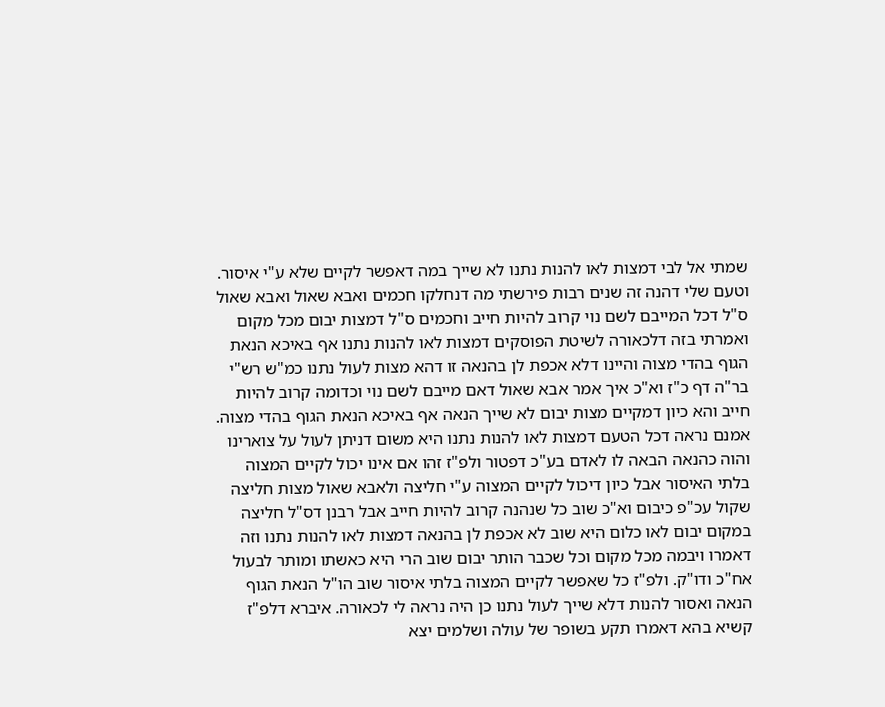שמתי אל לבי דמצות לאו להנות נתנו לא שייך במה דאפשר לקיים שלא ע"י איסור. וטעם שלי דהנה זה שנים רבות פירשתי מה דנחלקו חכמים ואבא שאול ואבא שאול ס"ל דכל המייבם לשם נוי קרוב להיות חייב וחכמים ס"ל דמצות יבום מכל מקום ואמרתי בזה דלכאורה לשיטת הפוסקים דמצות לאו להנות נתנו אף באיכא הנאת הגוף בהדי מצוה והיינו דלא אכפת לן בהנאה זו דהא מצות לעול נתנו כמ"ש רש"י בר"ה דף כ"ז וא"כ איך אמר אבא שאול דאם מייבם לשם נוי וכדומה קרוב להיות חייב והא כיון דמקיים מצות יבום לא שייך הנאה אף באיכא הנאת הגוף בהדי מצוה. אמנם נראה דכל הטעם דמצות לאו להנות נתנו היא משום דניתן לעול על צוארינו והוה כהנאה הבאה לו לאדם בע"כ דפטור ולפ"ז זהו אם אינו יכול לקיים המצוה בלתי האיסור אבל כיון דיכול לקיים המצוה ע"י חליצה ולאבא שאול מצות חליצה שקול עכ"פ כיבום וא"כ שוב כל שנהנה קרוב להיות חייב אבל רבנן דס"ל חליצה במקום יבום לאו כלום היא שוב לא אכפת לן בהנאה דמצות לאו להנות נתנו וזה דאמרו ויבמה מכל מקום וכל שכבר הותר יבום שוב הרי היא כאשתו ומותר לבעול אח"כ ודו"ק. ולפ"ז כל שאפשר לקיים המצוה בלתי איסור שוב הו"ל הנאת הגוף הנאה ואסור להנות דלא שייך לעול נתנו כן היה נראה לי לכאורה. איברא דלפ"ז קשיא בהא דאמרו תקע בשופר של עולה ושלמים יצא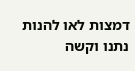דמצות לאו להנות נתנו וקשה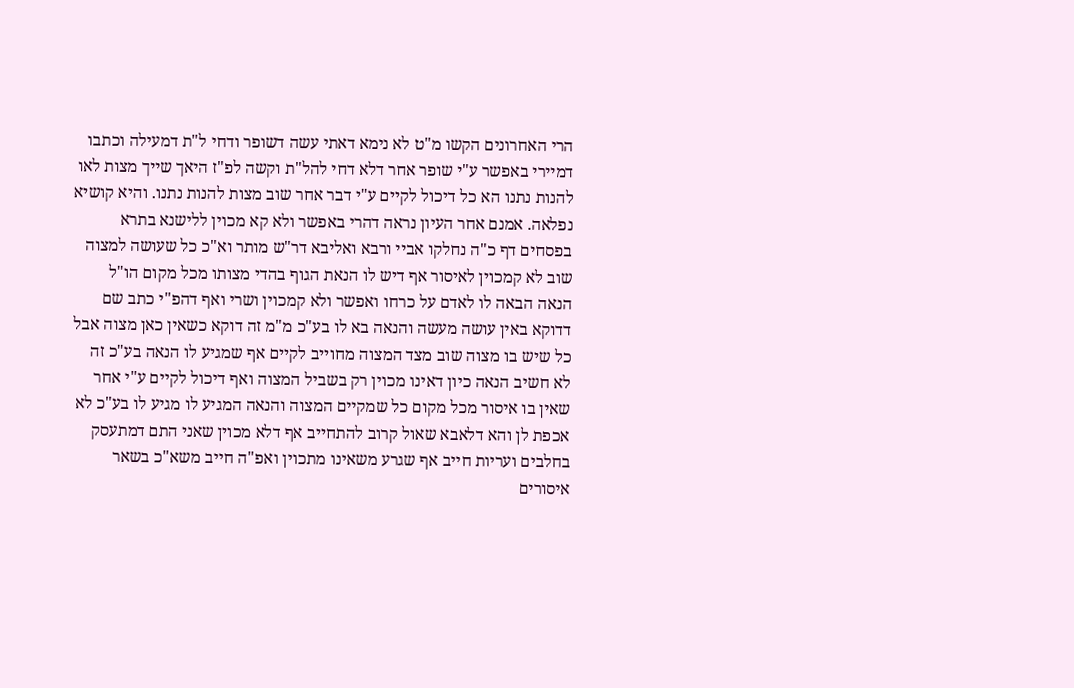הרי האחרונים הקשו מ"ט לא נימא דאתי עשה דשופר ודחי ל"ת דמעילה וכתבו דמיירי באפשר ע"י שופר אחר דלא דחי להל"ת וקשה לפ"ז היאך שייך מצות לאו להנות נתנו הא כל דיכול לקיים ע"י דבר אחר שוב מצות להנות נתנו. והיא קושיא נפלאה. אמנם אחר העיון נראה דהרי באפשר ולא קא מכוין ללישנא בתרא בפסחים דף כ"ה נחלקו אביי ורבא ואליבא דר"ש מותר וא"כ כל שעושה למצוה שוב לא קמכוין לאיסור אף דיש לו הנאת הגוף בהדי מצותו מכל מקום הו"ל הנאה הבאה לו לאדם על כרחו ואפשר ולא קמכוין ושרי ואף דהפ"י כתב שם דדוקא באין עושה מעשה והנאה בא לו בע"כ מ"מ זה דוקא כשאין כאן מצוה אבל כל שיש בו מצוה שוב מצד המצוה מחוייב לקיים אף שמגיע לו הנאה בע"כ זה לא חשיב הנאה כיון דאינו מכוין רק בשביל המצוה ואף דיכול לקיים ע"י אחר שאין בו איסור מכל מקום כל שמקיים המצוה והנאה המגיע לו מגיע לו בע"כ לא אכפת לן והא דלאבא שאול קרוב להתחייב אף דלא מכוין שאני התם דמתעסק בחלבים ועריות חייב אף שגרע משאינו מתכוין ואפ"ה חייב משא"כ בשאר איסורים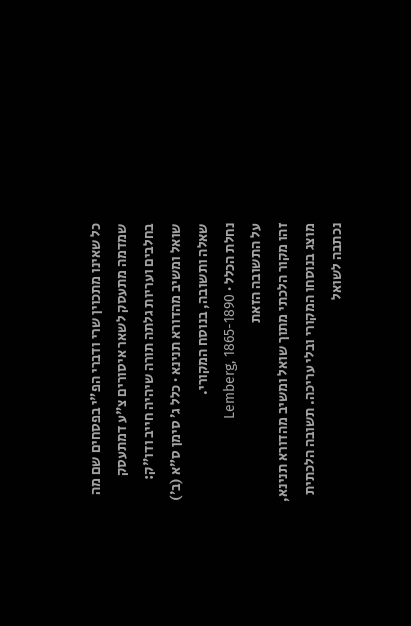כל שאינו מתכוין שרי ודברי הפ"י בפסחים שם מה שמדמה מתעסק לשאר איסורים צ"ע דמתעסק בחלבים ועריות גלתה תורה שיהיה חייב ודו"ק:
שואל ומשיב מהדורא תנינא · כלל ג׳ סימן ס״א (ב׳)
שאלה ותשובה, בנוסח המקורי.
נחלת הכלל · Lemberg, 1865-1890
על התשובה הזאת
זהו מקור הלכתי מתוך שואל ומשיב מהדורא תנינא, מוצג בנוסחו המקורי ובלי עריכה. תשובה הלכתית נכתבה לשואל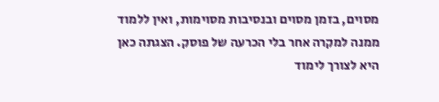מסוים, בזמן מסוים ובנסיבות מסוימות, ואין ללמוד ממנה למקרה אחר בלי הכרעה של פוסק. הצגתה כאן היא לצורך לימוד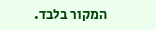המקור בלבד.